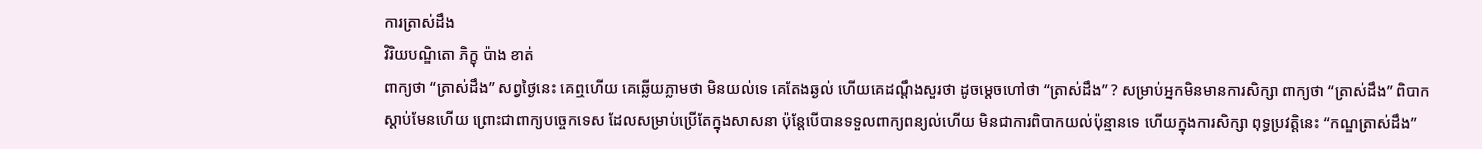ការត្រាស់ដឹង
វិរិយបណ្ឌិតោ ភិក្ខុ ប៉ាង ខាត់
ពាក្យថា “ត្រាស់ដឹង” សព្វថ្ងៃនេះ គេឮហើយ គេឆ្លើយភ្លាមថា មិនយល់ទេ គេតែងឆ្ងល់ ហើយគេដណ្តឹងសួរថា ដូចម្តេចហៅថា “ត្រាស់ដឹង” ? សម្រាប់អ្នកមិនមានការសិក្សា ពាក្យថា “ត្រាស់ដឹង” ពិបាកស្តាប់មែនហើយ ព្រោះជាពាក្យបច្ចេកទេស ដែលសម្រាប់ប្រើតែក្នុងសាសនា ប៉ុន្តែបើបានទទួលពាក្យពន្យល់ហើយ មិនជាការពិបាកយល់ប៉ុន្មានទេ ហើយក្នុងការសិក្សា ពុទ្ធប្រវត្តិនេះ “កណ្ឌត្រាស់ដឹង”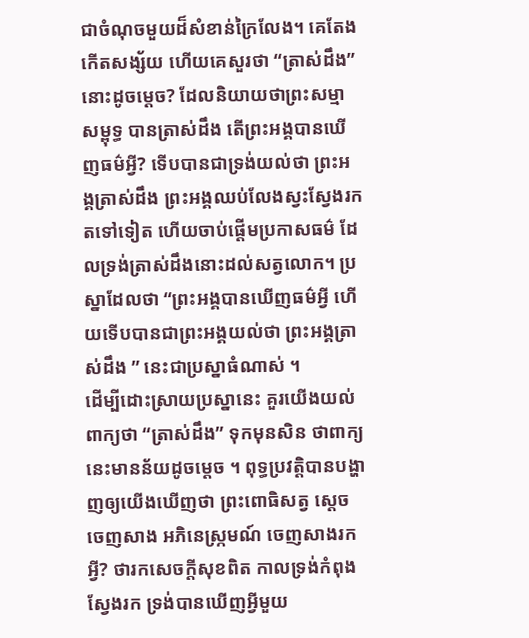ជាចំណុចមួយដ៏សំខាន់ក្រៃលែង។ គេតែងកើតសង្ស័យ ហើយគេសួរថា “ត្រាស់ដឹង”នោះដូចម្តេច? ដែលនិយាយថាព្រះសម្មាសម្ពុទ្ធ បានត្រាស់ដឹង តើព្រះអង្គបានឃើញធម៌អ្វី? ទើបបានជាទ្រង់យល់ថា ព្រះអង្គត្រាស់ដឹង ព្រះអង្គឈប់លែងស្វះស្វែងរកតទៅទៀត ហើយចាប់ផ្តើមប្រកាសធម៌ ដែលទ្រង់ត្រាស់ដឹងនោះដល់សត្វលោក។ ប្រស្នាដែលថា “ព្រះអង្គបានឃើញធម៌អ្វី ហើយទើបបានជាព្រះអង្គយល់ថា ព្រះអង្គត្រាស់ដឹង ” នេះជាប្រស្នាធំណាស់ ។
ដើម្បីដោះស្រាយប្រស្នានេះ គួរយើងយល់ពាក្យថា “ត្រាស់ដឹង” ទុកមុនសិន ថាពាក្យនេះមានន័យដូចម្តេច ។ ពុទ្ធប្រវត្តិបានបង្ហាញឲ្យយើងឃើញថា ព្រះពោធិសត្វ ស្តេចចេញសាង អភិនេស្ក្រមណ៍ ចេញសាងរកអ្វី? ថារកសេចក្តីសុខពិត កាលទ្រង់កំពុងស្វែងរក ទ្រង់បានឃើញអ្វីមួយ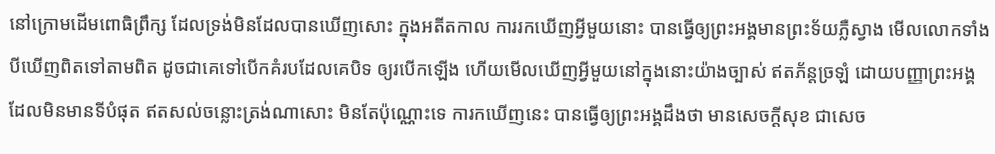នៅក្រោមដើមពោធិព្រឹក្ស ដែលទ្រង់មិនដែលបានឃើញសោះ ក្នុងអតីតកាល ការរកឃើញអ្វីមួយនោះ បានធ្វើឲ្យព្រះអង្គមានព្រះទ័យភ្លឺស្វាង មើលលោកទាំងបីឃើញពិតទៅតាមពិត ដូចជាគេទៅបើកគំរបដែលគេបិទ ឲ្យរបើកឡើង ហើយមើលឃើញអ្វីមួយនៅក្នុងនោះយ៉ាងច្បាស់ ឥតភ័ន្តច្រឡំ ដោយបញ្ញាព្រះអង្គ ដែលមិនមានទីបំផុត ឥតសល់ចន្លោះត្រង់ណាសោះ មិនតែប៉ុណ្ណោះទេ ការកឃើញនេះ បានធ្វើឲ្យព្រះអង្គដឹងថា មានសេចក្តីសុខ ជាសេច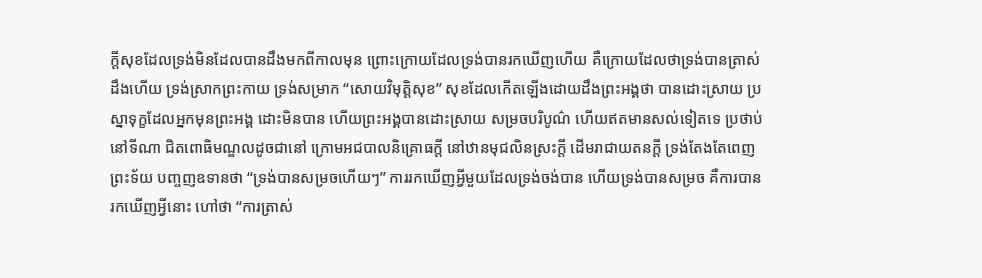ក្តីសុខដែលទ្រង់មិនដែលបានដឹងមកពីកាលមុន ព្រោះក្រោយដែលទ្រង់បានរកឃើញហើយ គឺក្រោយដែលថាទ្រង់បានត្រាស់ដឹងហើយ ទ្រង់ស្រាកព្រះកាយ ទ្រង់សម្រាក “សោយវិមុត្តិសុខ” សុខដែលកើតឡើងដោយដឹងព្រះអង្គថា បានដោះស្រាយ ប្រស្នាទុក្ខដែលអ្នកមុនព្រះអង្គ ដោះមិនបាន ហើយព្រះអង្គបានដោះស្រាយ សម្រចបរិបូណ៌ ហើយឥតមានសល់ទៀតទេ ប្រថាប់នៅទីណា ជិតពោធិមណ្ឌលដូចជានៅ ក្រោមអជបាលនិគ្រោធក្តី នៅឋានមុជលិនស្រះក្តី ដើមរាជាយតនក្តី ទ្រង់តែងតែពេញព្រះទ័យ បញ្ចញឧទានថា “ទ្រង់បានសម្រចហើយៗ” ការរកឃើញអ្វីមួយដែលទ្រង់ចង់បាន ហើយទ្រង់បានសម្រច គឺការបានរកឃើញអ្វីនោះ ហៅថា “ការត្រាស់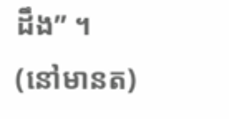ដឹង” ។
(នៅមានត)